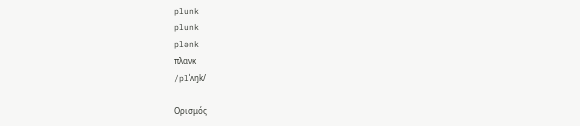plunk
plunk
plənk
πλανκ
/plˈʌŋk/

Ορισμός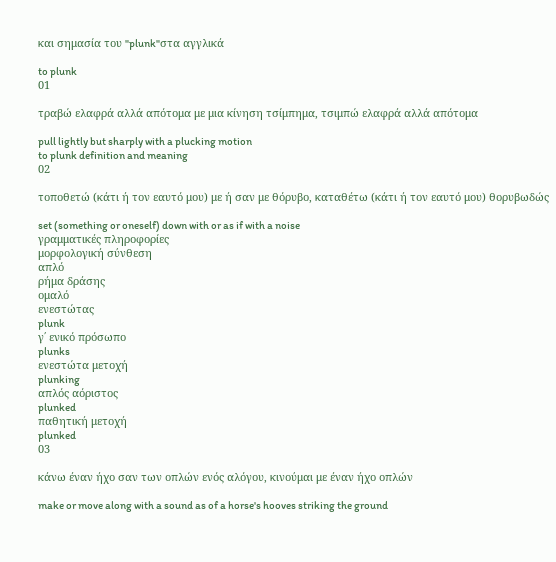και σημασία του "plunk"στα αγγλικά

to plunk
01

τραβώ ελαφρά αλλά απότομα με μια κίνηση τσίμπημα, τσιμπώ ελαφρά αλλά απότομα

pull lightly but sharply with a plucking motion
to plunk definition and meaning
02

τοποθετώ (κάτι ή τον εαυτό μου) με ή σαν με θόρυβο, καταθέτω (κάτι ή τον εαυτό μου) θορυβωδώς

set (something or oneself) down with or as if with a noise
γραμματικές πληροφορίες
μορφολογική σύνθεση
απλό
ρήμα δράσης
ομαλό
ενεστώτας
plunk
γ΄ ενικό πρόσωπο
plunks
ενεστώτα μετοχή
plunking
απλός αόριστος
plunked
παθητική μετοχή
plunked
03

κάνω έναν ήχο σαν των οπλών ενός αλόγου, κινούμαι με έναν ήχο οπλών

make or move along with a sound as of a horse's hooves striking the ground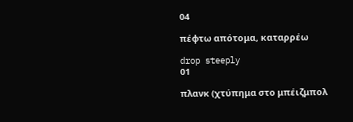04

πέφτω απότομα, καταρρέω

drop steeply
01

πλανκ (χτύπημα στο μπέιζμπολ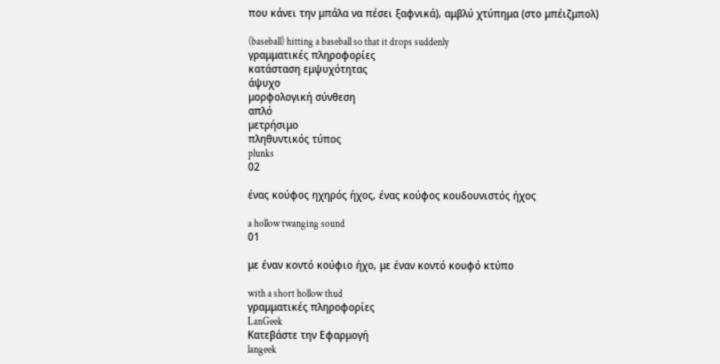που κάνει την μπάλα να πέσει ξαφνικά), αμβλύ χτύπημα (στο μπέιζμπολ)

(baseball) hitting a baseball so that it drops suddenly
γραμματικές πληροφορίες
κατάσταση εμψυχότητας
άψυχο
μορφολογική σύνθεση
απλό
μετρήσιμο
πληθυντικός τύπος
plunks
02

ένας κούφος ηχηρός ήχος, ένας κούφος κουδουνιστός ήχος

a hollow twanging sound
01

με έναν κοντό κούφιο ήχο, με έναν κοντό κουφό κτύπο

with a short hollow thud
γραμματικές πληροφορίες
LanGeek
Κατεβάστε την Εφαρμογή
langeek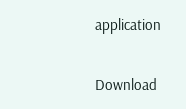application

Download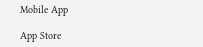Mobile App

App Store